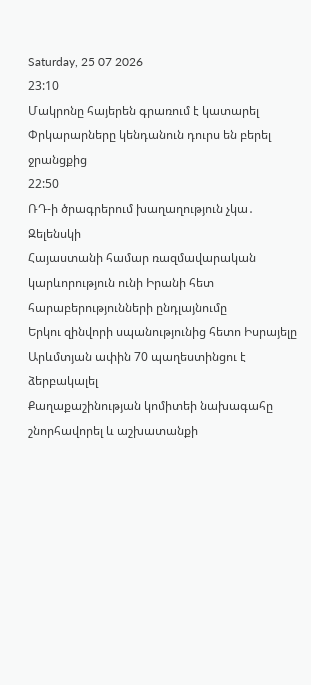Saturday, 25 07 2026
23:10
Մակրոնը հայերեն գրառում է կատարել
Փրկարարները կենդանուն դուրս են բերել ջրանցքից
22:50
ՌԴ-ի ծրագրերում խաղաղություն չկա․ Զելենսկի
Հայաստանի համար ռազմավարական կարևորություն ունի Իրանի հետ հարաբերությունների ընդլայնումը
Երկու զինվորի սպանությունից հետո Իսրայելը Արևմտյան ափին 70 պաղեստինցու է ձերբակալել
Քաղաքաշինության կոմիտեի նախագահը շնորհավորել և աշխատանքի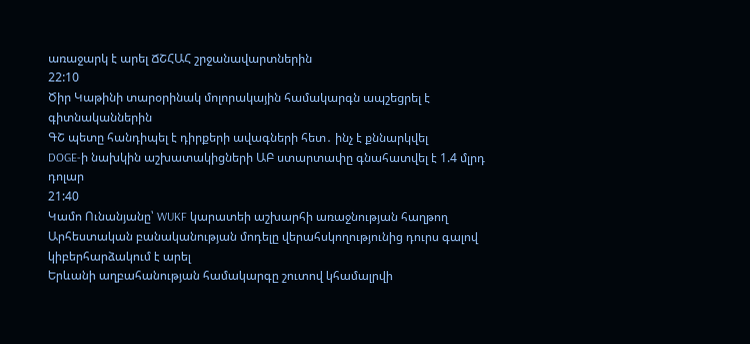առաջարկ է արել ՃՇՀԱՀ շրջանավարտներին
22:10
Ծիր Կաթինի տարօրինակ մոլորակային համակարգն ապշեցրել է գիտնականներին
ԳՇ պետը հանդիպել է դիրքերի ավագների հետ․ ինչ է քննարկվել
DOGE-ի նախկին աշխատակիցների ԱԲ ստարտափը գնահատվել է 1.4 մլրդ դոլար
21:40
Կամո Ունանյանը՝ WUKF կարատեի աշխարհի առաջնության հաղթող
Արհեստական բանականության մոդելը վերահսկողությունից դուրս գալով կիբերհարձակում է արել
Երևանի աղբահանության համակարգը շուտով կհամալրվի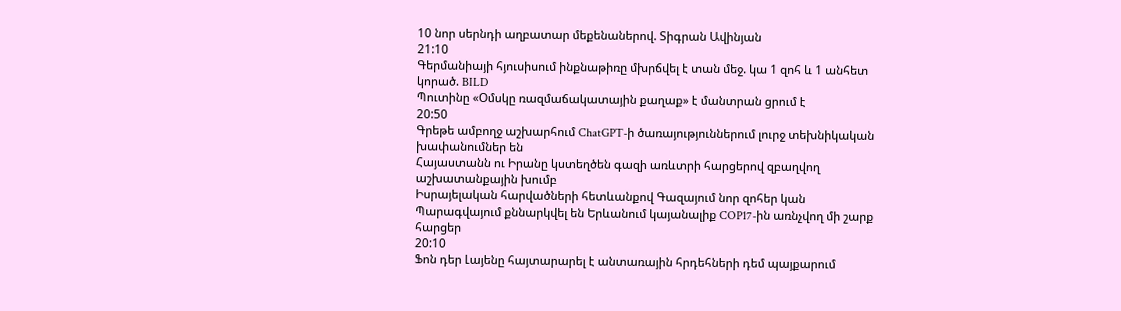10 նոր սերնդի աղբատար մեքենաներով. Տիգրան Ավինյան
21:10
Գերմանիայի հյուսիսում ինքնաթիռը մխրճվել է տան մեջ. կա 1 զոհ և 1 անհետ կորած. BILD
Պուտինը «Օմսկը ռազմաճակատային քաղաք» է մանտրան ցրում է
20:50
Գրեթե ամբողջ աշխարհում ChatGPT-ի ծառայություններում լուրջ տեխնիկական խափանումներ են
Հայաստանն ու Իրանը կստեղծեն գազի առևտրի հարցերով զբաղվող աշխատանքային խումբ
Իսրայելական հարվածների հետևանքով Գազայում նոր զոհեր կան
Պարագվայում քննարկվել են Երևանում կայանալիք COP17-ին առնչվող մի շարք հարցեր
20:10
Ֆոն դեր Լայենը հայտարարել է անտառային հրդեհների դեմ պայքարում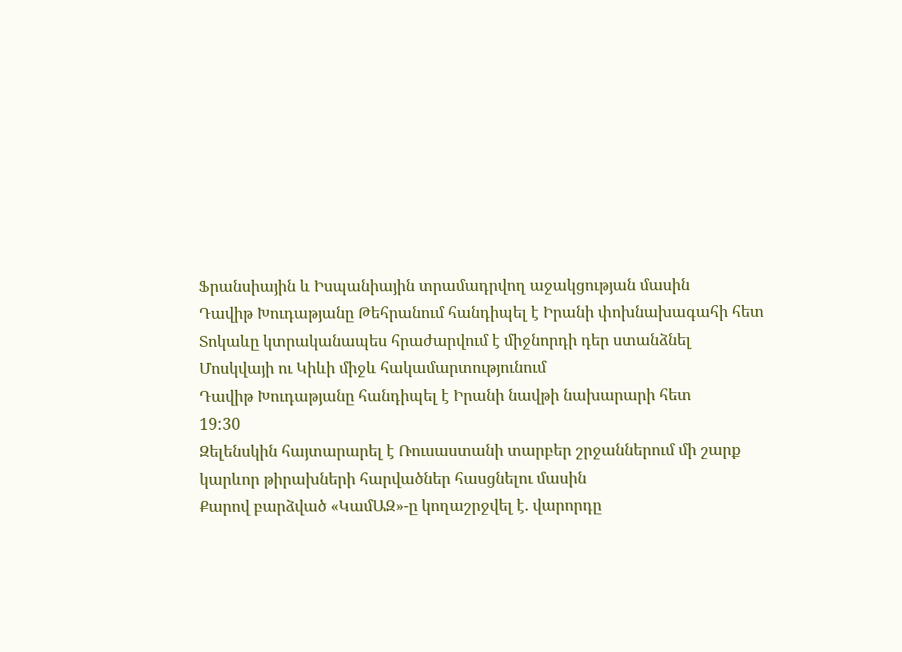Ֆրանսիային և Իսպանիային տրամադրվող աջակցության մասին
Դավիթ Խուդաթյանը Թեհրանում հանդիպել է Իրանի փոխնախագահի հետ
Տոկաևը կտրականապես հրաժարվում է միջնորդի դեր ստանձնել Մոսկվայի ու Կիևի միջև հակամարտությունում
Դավիթ Խուդաթյանը հանդիպել է Իրանի նավթի նախարարի հետ
19:30
Զելենսկին հայտարարել է Ռուսաստանի տարբեր շրջաններում մի շարք կարևոր թիրախների հարվածներ հասցնելու մասին
Քարով բարձված «ԿամԱԶ»-ը կողաշրջվել է. վարորդը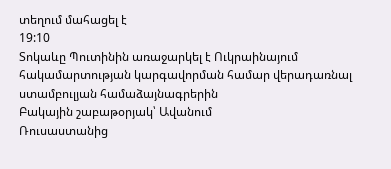տեղում մահացել է
19:10
Տոկաևը Պուտինին առաջարկել է Ուկրաինայում հակամարտության կարգավորման համար վերադառնալ ստամբուլյան համաձայնագրերին
Բակային շաբաթօրյակ՝ Ավանում
Ռուսաստանից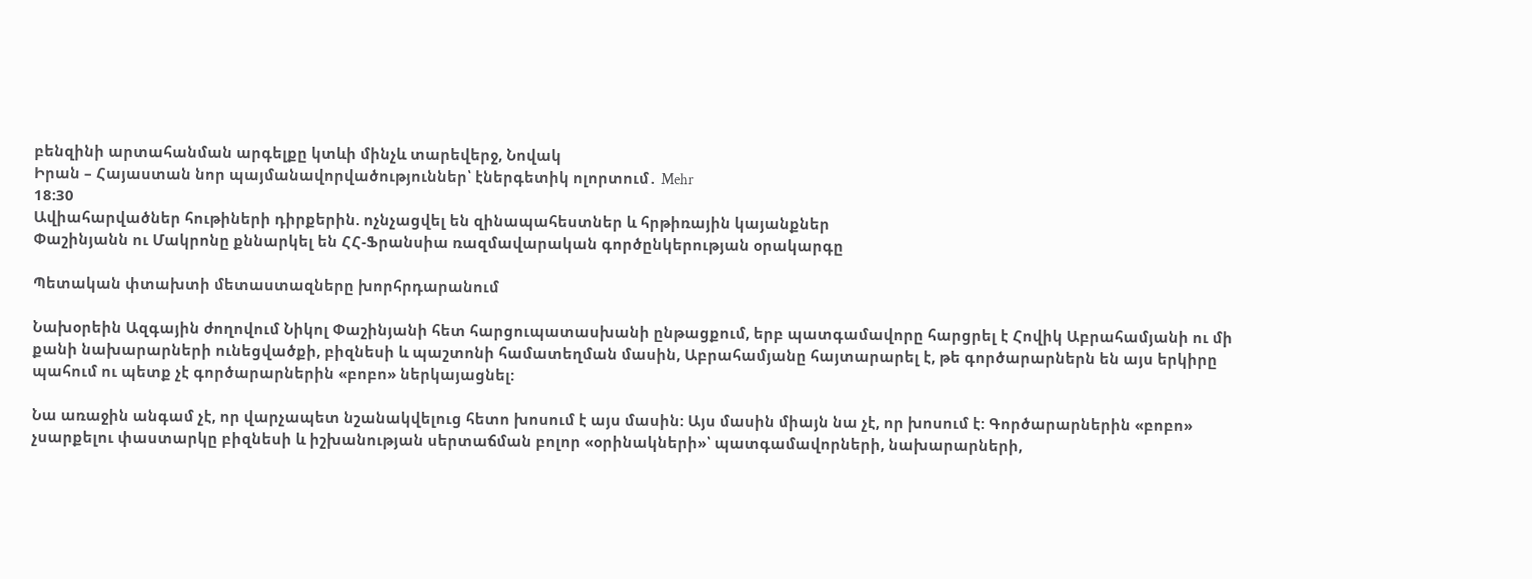բենզինի արտահանման արգելքը կտևի մինչև տարեվերջ, Նովակ
Իրան – Հայաստան նոր պայմանավորվածություններ՝ էներգետիկ ոլորտում․ Mehr
18:30
Ավիահարվածներ հութիների դիրքերին. ոչնչացվել են զինապահեստներ և հրթիռային կայանքներ
Փաշինյանն ու Մակրոնը քննարկել են ՀՀ-Ֆրանսիա ռազմավարական գործընկերության օրակարգը

Պետական փտախտի մետաստազները խորհրդարանում

Նախօրեին Ազգային ժողովում Նիկոլ Փաշինյանի հետ հարցուպատասխանի ընթացքում, երբ պատգամավորը հարցրել է Հովիկ Աբրահամյանի ու մի քանի նախարարների ունեցվածքի, բիզնեսի և պաշտոնի համատեղման մասին, Աբրահամյանը հայտարարել է, թե գործարարներն են այս երկիրը պահում ու պետք չէ գործարարներին «բոբո» ներկայացնել:

Նա առաջին անգամ չէ, որ վարչապետ նշանակվելուց հետո խոսում է այս մասին: Այս մասին միայն նա չէ, որ խոսում է: Գործարարներին «բոբո» չսարքելու փաստարկը բիզնեսի և իշխանության սերտաճման բոլոր «օրինակների»՝ պատգամավորների, նախարարների,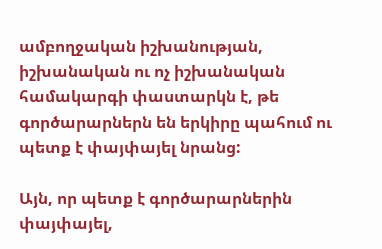ամբողջական իշխանության, իշխանական ու ոչ իշխանական համակարգի փաստարկն է, թե գործարարներն են երկիրը պահում ու պետք է փայփայել նրանց:

Այն, որ պետք է գործարարներին փայփայել,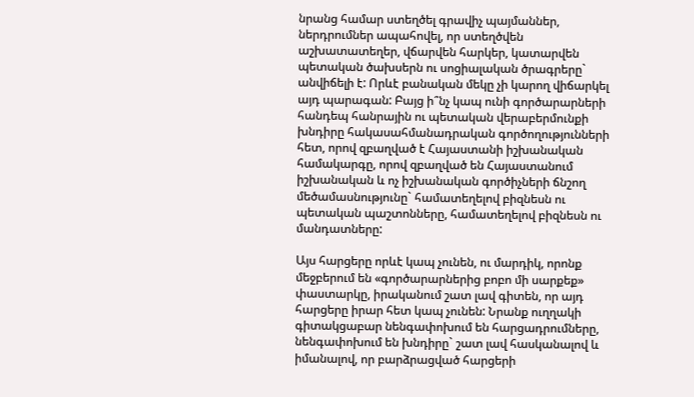նրանց համար ստեղծել գրավիչ պայմաններ, ներդրումներ ապահովել, որ ստեղծվեն աշխատատեղեր, վճարվեն հարկեր, կատարվեն պետական ծախսերն ու սոցիալական ծրագրերը` անվիճելի է: Որևէ բանական մեկը չի կարող վիճարկել այդ պարագան: Բայց ի՞նչ կապ ունի գործարարների հանդեպ հանրային ու պետական վերաբերմունքի խնդիրը հակասահմանադրական գործողությունների հետ, որով զբաղված է Հայաստանի իշխանական համակարգը, որով զբաղված են Հայաստանում իշխանական և ոչ իշխանական գործիչների ճնշող մեծամասնությունը` համատեղելով բիզնեսն ու պետական պաշտոնները, համատեղելով բիզնեսն ու մանդատները:

Այս հարցերը որևէ կապ չունեն, ու մարդիկ, որոնք մեջբերում են «գործարարներից բոբո մի սարքեք» փաստարկը, իրականում շատ լավ գիտեն, որ այդ հարցերը իրար հետ կապ չունեն: Նրանք ուղղակի գիտակցաբար նենգափոխում են հարցադրումները, նենգափոխում են խնդիրը` շատ լավ հասկանալով և իմանալով, որ բարձրացված հարցերի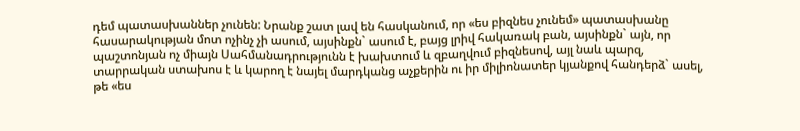դեմ պատասխաններ չունեն: Նրանք շատ լավ են հասկանում, որ «ես բիզնես չունեմ» պատասխանը հասարակության մոտ ոչինչ չի ասում, այսինքն` ասում է, բայց լրիվ հակառակ բան, այսինքն` այն, որ պաշտոնյան ոչ միայն Սահմանադրությունն է խախտում և զբաղվում բիզնեսով, այլ նաև պարզ, տարրական ստախոս է և կարող է նայել մարդկանց աչքերին ու իր միլիոնատեր կյանքով հանդերձ` ասել, թե «ես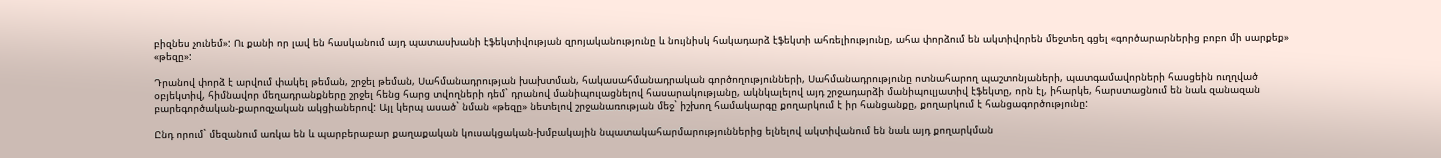բիզնես չունեմ»: Ու քանի որ լավ են հասկանում այդ պատասխանի էֆեկտիվության զրոյականությունը և նույնիսկ հակադարձ էֆեկտի ահռելիությունը, ահա փորձում են ակտիվորեն մեջտեղ գցել «գործարարներից բոբո մի սարքեք» «թեզը»:

Դրանով փորձ է արվում փակել թեման, շրջել թեման, Սահմանադրության խախտման, հակասահմանադրական գործողությունների, Սահմանադրությունը ոտնահարող պաշտոնյաների, պատգամավորների հասցեին ուղղված օբյեկտիվ, հիմնավոր մեղադրանքները շրջել հենց հարց տվողների դեմ` դրանով մանիպուլացնելով հասարակությանը, ակնկալելով այդ շրջադարձի մանիպուլյատիվ էֆեկտը, որն էլ, իհարկե, հարստացնում են նաև զանազան բարեգործական-քարոզչական ակցիաներով: Այլ կերպ ասած` նման «թեզը» նետելով շրջանառության մեջ` իշխող համակարգը քողարկում է իր հանցանքը, քողարկում է հանցագործությունը:

Ընդ որում` մեզանում առկա են և պարբերաբար քաղաքական կուսակցական-խմբակային նպատակահարմարություններից ելնելով ակտիվանում են նաև այդ քողարկման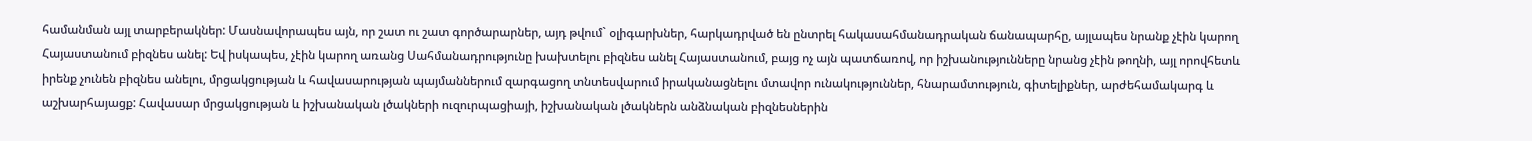համանման այլ տարբերակներ: Մասնավորապես այն, որ շատ ու շատ գործարարներ, այդ թվում` օլիգարխներ, հարկադրված են ընտրել հակասահմանադրական ճանապարհը, այլապես նրանք չէին կարող Հայաստանում բիզնես անել: Եվ իսկապես, չէին կարող առանց Սահմանադրությունը խախտելու բիզնես անել Հայաստանում, բայց ոչ այն պատճառով, որ իշխանությունները նրանց չէին թողնի, այլ որովհետև իրենք չունեն բիզնես անելու, մրցակցության և հավասարության պայմաններում զարգացող տնտեսվարում իրականացնելու մտավոր ունակություններ, հնարամտություն, գիտելիքներ, արժեհամակարգ և աշխարհայացք: Հավասար մրցակցության և իշխանական լծակների ուզուրպացիայի, իշխանական լծակներն անձնական բիզնեսներին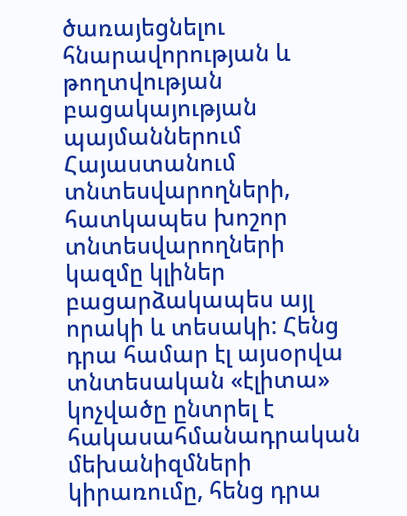ծառայեցնելու հնարավորության և թողտվության բացակայության պայմաններում Հայաստանում տնտեսվարողների, հատկապես խոշոր տնտեսվարողների կազմը կլիներ բացարձակապես այլ որակի և տեսակի: Հենց դրա համար էլ այսօրվա տնտեսական «էլիտա» կոչվածը ընտրել է հակասահմանադրական մեխանիզմների կիրառումը, հենց դրա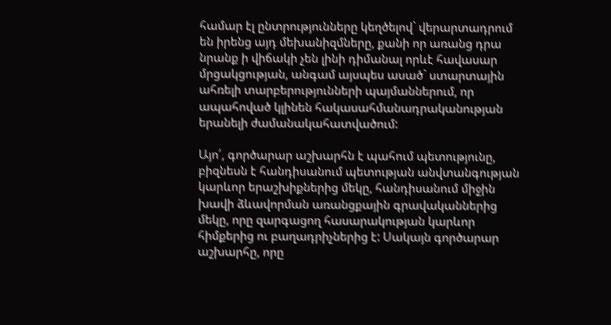համար էլ ընտրությունները կեղծելով` վերարտադրում են իրենց այդ մեխանիզմները, քանի որ առանց դրա նրանք ի վիճակի չեն լինի դիմանալ որևէ հավասար մրցակցության, անգամ այսպես ասած` ստարտային ահռելի տարբերությունների պայմաններում, որ ապահոված կլինեն հակասահմանադրականության երանելի ժամանակահատվածում:

Այո՛, գործարար աշխարհն է պահում պետությունը, բիզնեսն է հանդիսանում պետության անվտանգության կարևոր երաշխիքներից մեկը, հանդիսանում միջին խավի ձևավորման առանցքային գրավականներից մեկը, որը զարգացող հասարակության կարևոր հիմքերից ու բաղադրիչներից է: Սակայն գործարար աշխարհը, որը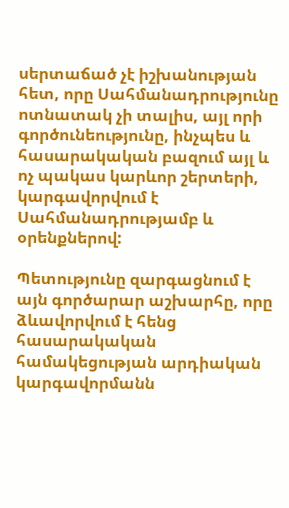սերտաճած չէ իշխանության հետ, որը Սահմանադրությունը ոտնատակ չի տալիս, այլ որի գործունեությունը, ինչպես և հասարակական բազում այլ և ոչ պակաս կարևոր շերտերի, կարգավորվում է Սահմանադրությամբ և օրենքներով:

Պետությունը զարգացնում է այն գործարար աշխարհը, որը ձևավորվում է հենց հասարակական համակեցության արդիական կարգավորմանն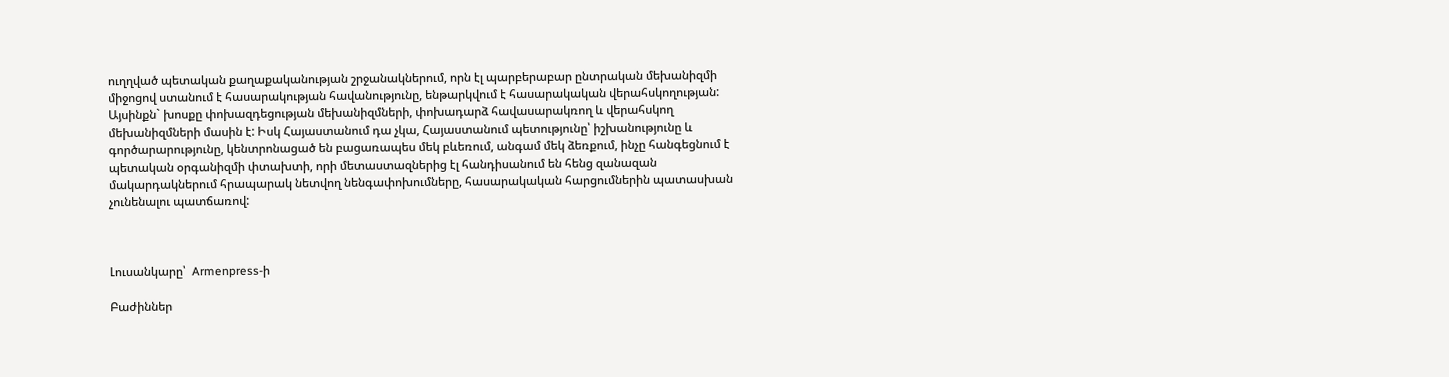ուղղված պետական քաղաքականության շրջանակներում, որն էլ պարբերաբար ընտրական մեխանիզմի միջոցով ստանում է հասարակության հավանությունը, ենթարկվում է հասարակական վերահսկողության: Այսինքն` խոսքը փոխազդեցության մեխանիզմների, փոխադարձ հավասարակռող և վերահսկող մեխանիզմների մասին է: Իսկ Հայաստանում դա չկա, Հայաստանում պետությունը՝ իշխանությունը և գործարարությունը, կենտրոնացած են բացառապես մեկ բևեռում, անգամ մեկ ձեռքում, ինչը հանգեցնում է պետական օրգանիզմի փտախտի, որի մետաստազներից էլ հանդիսանում են հենց զանազան մակարդակներում հրապարակ նետվող նենգափոխումները, հասարակական հարցումներին պատասխան չունենալու պատճառով:



Լուսանկարը՝  Armenpress-ի

Բաժիններ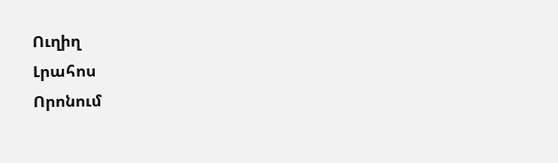Ուղիղ
Լրահոս
Որոնում